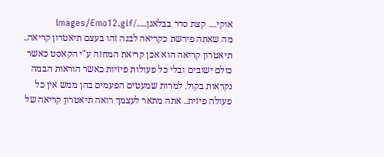אוקי.... קצת סדר בבלאגן...../images/Emo12.gif
מה שאתה פירשת כקריאה לבנה זהו בעצם תיאטרון קריאה.. תיאטרון קריאה הוא אכן קריאת המחזה ע"י הקאסט כאשר כולם ישובים ובלי כל פעולות פיזיות כאשר הוראות הבמה נקראות בקול. למרות שמעטים הפעמים בהן ממש אין כל פעולה פיזית.. אתה מתאר לעצמך רואה תיאטרון קריאה של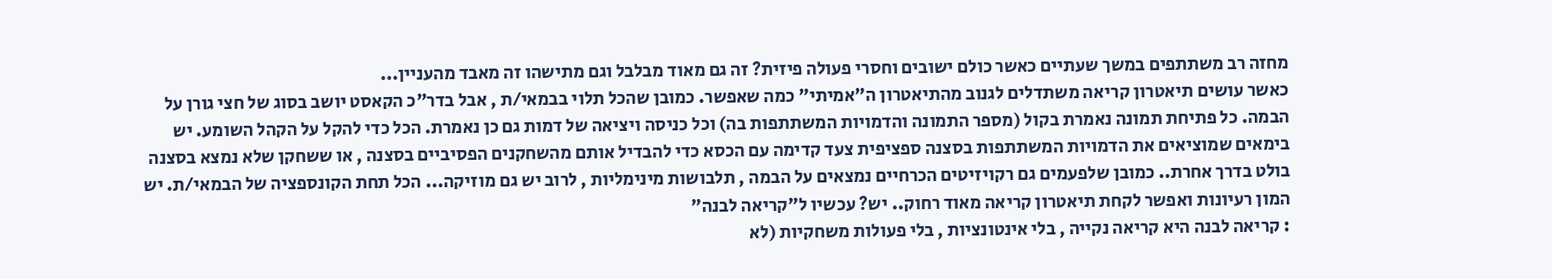מחזה רב משתתפים במשך שעתיים כאשר כולם ישובים וחסרי פעולה פיזית? זה גם מאוד מבלבל וגם מתישהו זה מאבד מהעניין...
כאשר עושים תיאטרון קריאה משתדלים לגנוב מהתיאטרון ה"אמיתי" כמה שאפשר. כמובן שהכל תלוי בבמאי/ת , אבל בדר"כ הקאסט יושב בסוג של חצי גורן על הבמה. כל פתיחת תמונה נאמרת בקול (מספר התמונה והדמויות המשתתפות בה) וכל כניסה ויציאה של דמות גם כן נאמרת. הכל כדי להקל על הקהל השומע. יש בימאים שמוציאים את הדמויות המשתתפות בסצנה ספציפית צעד קדימה עם הכסא כדי להבדיל אותם מהשחקנים הפסיביים בסצנה , או ששחקן שלא נמצא בסצנה בולט בדרך אחרת.. כמובן שלפעמים גם רקויזיטים הכרחיים נמצאים על הבמה , תלבושות מינימליות , לרוב יש גם מוזיקה... הכל תחת הקונספציה של הבמאי/ת. יש המון רעיונות ואפשר לקחת תיאטרון קריאה מאוד רחוק.. יש? עכשיו ל"קריאה לבנה"
: קריאה לבנה היא קריאה נקייה , בלי אינטונציות , בלי פעולות משחקיות (לא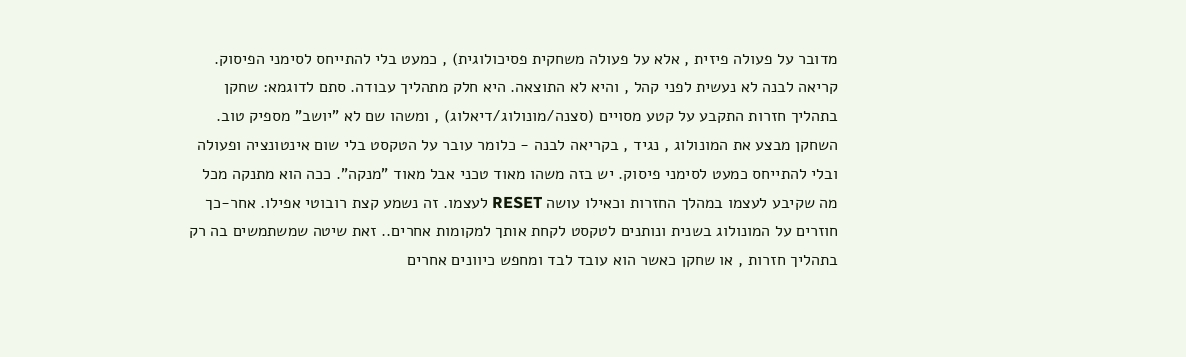מדובר על פעולה פיזית , אלא על פעולה משחקית פסיכולוגית) , כמעט בלי להתייחס לסימני הפיסוק. קריאה לבנה לא נעשית לפני קהל , והיא לא התוצאה. היא חלק מתהליך עבודה. סתם לדוגמא: שחקן בתהליך חזרות התקבע על קטע מסויים (סצנה/מונולוג/דיאלוג) , ומשהו שם לא "יושב" מספיק טוב. השחקן מבצע את המונולוג , נגיד , בקריאה לבנה - כלומר עובר על הטקסט בלי שום אינטונציה ופעולה ובלי להתייחס כמעט לסימני פיסוק. יש בזה משהו מאוד טכני אבל מאוד "מנקה". ככה הוא מתנקה מכל מה שקיבע לעצמו במהלך החזרות וכאילו עושה RESET לעצמו. זה נשמע קצת רובוטי אפילו. אחר-כך חוזרים על המונולוג בשנית ונותנים לטקסט לקחת אותך למקומות אחרים.. זאת שיטה שמשתמשים בה רק בתהליך חזרות , או שחקן כאשר הוא עובד לבד ומחפש כיוונים אחרים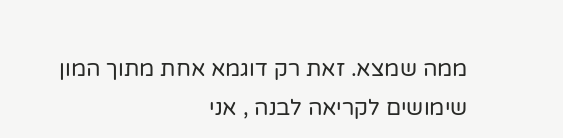ממה שמצא. זאת רק דוגמא אחת מתוך המון שימושים לקריאה לבנה , אני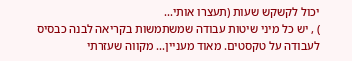יכול לקשקש שעות (תעצרו אותי...
) , יש כל מיני שיטות עבודה שמשתמשות בקריאה לבנה כבסיס לעבודה על טקסטים. מאוד מעניין... מקווה שעזרתי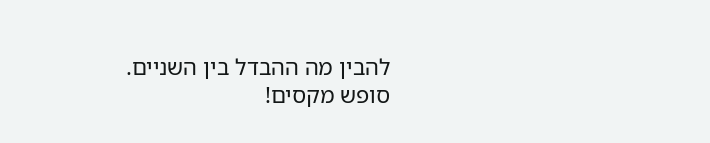להבין מה ההבדל בין השניים.
סופש מקסים!